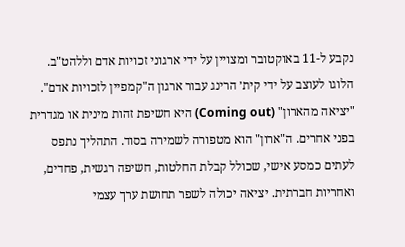נקבע ל-11 באוקטובר ומצויין על ידי ארגוני זכויות אדם וללהט"ב. הלוגו לעוצב על ידי קית׳ הרינג עבור ארגון ה"קמפיין לזכויות אדם".
"יציאה מהארון" (Coming out) היא חשיפת זהות מינית או מגדרית בפני אחרים. ה"ארון" הוא מטפורה לשמירה בסוד. התהליך נתפס לעתים כמסע אישי, שכולל קבלת החלטות, חשיפה רגשית, פחדים, ואחריות חברתית. יציאה יכולה לשפר תחושת ערך עצמי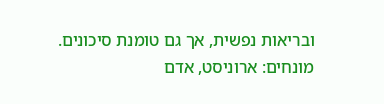ובריאות נפשית, אך גם טומנת סיכונים.
מונחים: ארוניסט, אדם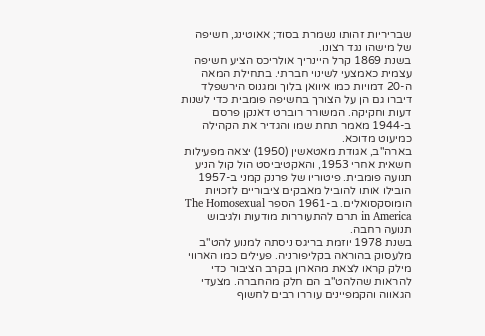שבריריות זהותו נשמרת בסוד; אאוטינג, חשיפה של מישהו נגד רצונו.
בשנת 1869 קרל היינריך אולריכס הציע חשיפה עצמית כאמצעי לשינוי חברתי. בתחילת המאה ה-20 דמויות כמו איוואן בלוך ומגנוס הירשפלד דיברו גם הן על הצורך בחשיפה פומבית כדי לשנות דעות וחקיקה. המשורר רוברט דאנקן פרסם ב-1944 מאמר תחת שמו והגדיר את הקהילה כמיעוט מדוכא.
בארה"ב, אגודת מאטאשין (1950) יצאה מפעילות חשאית אחרי 1953, והאקטיביסט הול קול הניע תנועה פומבית. פיטוריו של פרנק קמני ב-1957 הובילו אותו להוביל מאבקים ציבוריים לזכויות הומוסקסואלים. ב-1961 הספר The Homosexual in America תרם להתעוררות מודעות ולגיבוש תנועה רחבה.
בשנת 1978 יוזמת בריגס ניסתה למנוע להט"ב מלעסוק בהוראה בקליפורניה. פעילים כמו הארווי מילק קראו לצאת מהארון בקרב הציבור כדי להראות שהלהט"ב הם חלק מהחברה. מצעדי הגאווה והקמפיינים עוררו רבים לחשוף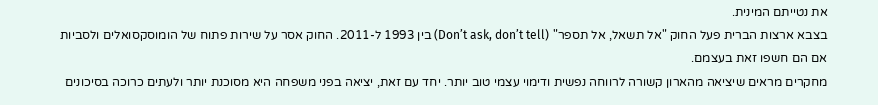את נטייתם המינית.
בצבא ארצות הברית פעל החוק "אל תשאל, אל תספר" (Don’t ask, don’t tell) בין 1993 ל-2011. החוק אסר על שירות פתוח של הומוסקסואלים ולסביות אם הם חשפו זאת בעצמם.
מחקרים מראים שיציאה מהארון קשורה לרווחה נפשית ודימוי עצמי טוב יותר. יחד עם זאת, יציאה בפני משפחה היא מסוכנת יותר ולעתים כרוכה בסיכונים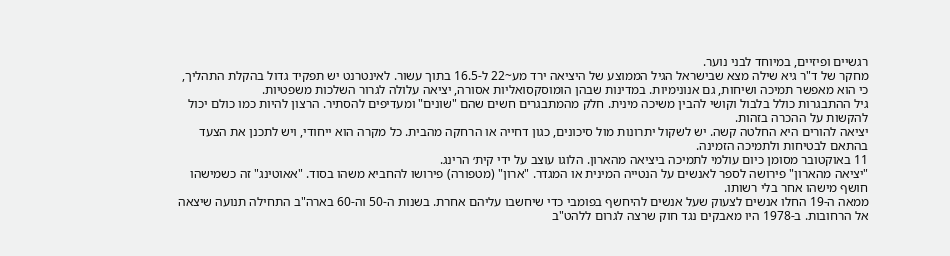רגשיים ופיזיים, במיוחד לבני נוער.
מחקר של ד"ר גיא שילה מצא שבישראל הגיל הממוצע של היציאה ירד מע~22 ל-16.5 בתוך עשור. לאינטרנט יש תפקיד גדול בהקלת התהליך, כי הוא מאפשר תמיכה ושיחות, גם אנונימיות. במדינות שבהן הומוסקסואליות אסורה, יציאה עלולה לגרור השלכות משפטיות.
גיל ההתבגרות כולל בלבול וקושי להבין משיכה מינית. חלק מהמתבגרים חשים שהם "שונים" ומעדיפים להסתיר. הרצון להיות כמו כולם יכול להקשות על ההכרה בזהות.
יציאה להורים היא החלטה קשה. יש לשקול יתרונות מול סיכונים, כגון דחייה או הרחקה מהבית. כל מקרה הוא ייחודי, ויש לתכנן את הצעד בהתאם לבטיחות ולתמיכה הזמינה.
11 באוקטובר מסומן כיום עולמי לתמיכה ביציאה מהארון. הלוגו עוצב על ידי קית׳ הרינג.
"יציאה מהארון" פירושה לספר לאנשים על הנטייה המינית או המגדר. "ארון" (מטפורה) פירושו להחביא משהו בסוד. "אאוטינג" זה כשמישהו חושף מישהו אחר בלי רשותו.
ממאה ה-19 החלו אנשים לצעוק שעל אנשים להיחשף בפומבי כדי שיחשבו עליהם אחרת. בשנות ה-50 וה-60 בארה"ב התחילה תנועה שיצאה אל הרחובות. ב-1978 היו מאבקים נגד חוק שרצה לגרום ללהט"ב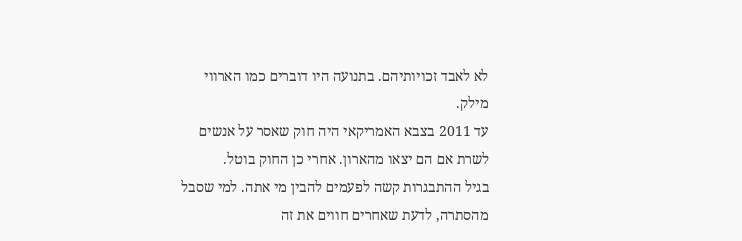לא לאבד זכויותיהם. בתנועה היו דוברים כמו הארווי מילק.
עד 2011 בצבא האמריקאי היה חוק שאסר על אנשים לשרת אם הם יצאו מהארון. אחרי כן החוק בוטל.
בגיל ההתבגרות קשה לפעמים להבין מי אתה. למי שסבל מהסתרה, לדעת שאחרים חווים את זה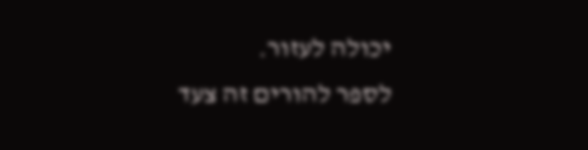יכולה לעזור.
לספר להורים זה צעד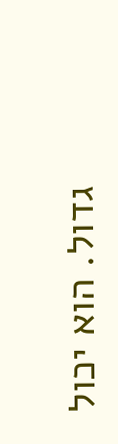גדול. הוא יכול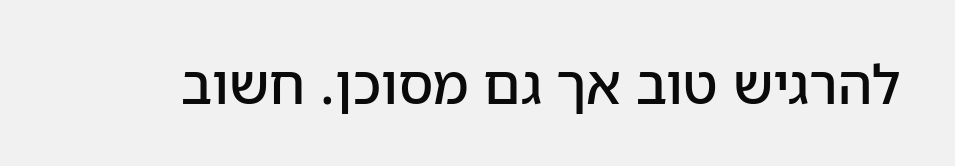להרגיש טוב אך גם מסוכן. חשוב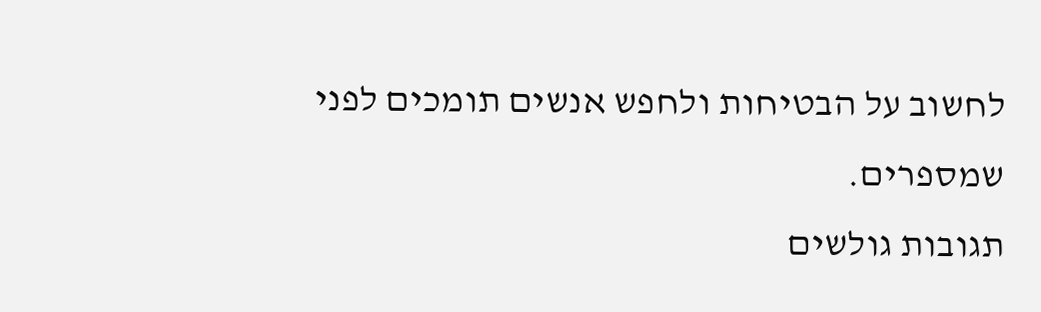לחשוב על הבטיחות ולחפש אנשים תומכים לפני שמספרים.
תגובות גולשים